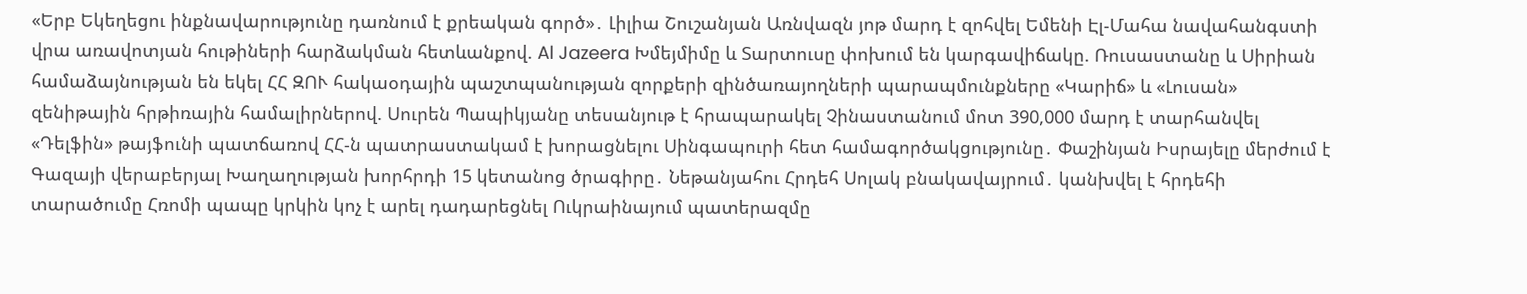«Երբ Եկեղեցու ինքնավարությունը դառնում է քրեական գործ»․ Լիլիա Շուշանյան Առնվազն յոթ մարդ է զոհվել Եմենի Էլ-Մահա նավահանգստի վրա առավոտյան հութիների հարձակման հետևանքով. Al Jazeera Խմեյմիմը և Տարտուսը փոխում են կարգավիճակը. Ռուսաստանը և Սիրիան համաձայնության են եկել ՀՀ ԶՈՒ հակաօդային պաշտպանության զորքերի զինծառայողների պարապմունքները «Կարիճ» և «Լուսան» զենիթային հրթիռային համալիրներով. Սուրեն Պապիկյանը տեսանյութ է հրապարակել Չինաստանում մոտ 390,000 մարդ է տարհանվել «Դելֆին» թայֆունի պատճառով ՀՀ-ն պատրաստակամ է խորացնելու Սինգապուրի հետ համագործակցությունը․ Փաշինյան Իսրայելը մերժում է Գազայի վերաբերյալ Խաղաղության խորհրդի 15 կետանոց ծրագիրը․ Նեթանյահու Հրդեհ Սոլակ բնակավայրում․ կանխվել է հրդեհի տարածումը Հռոմի պապը կրկին կոչ է արել դադարեցնել Ուկրաինայում պատերազմը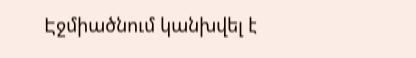Էջմիածնում կանխվել է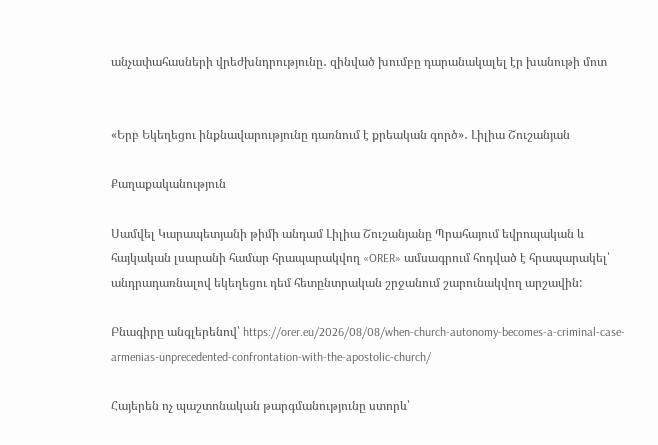անչափահասների վրեժխնդրությունը․ զինված խումբը դարանակալել էր խանութի մոտ


«Երբ Եկեղեցու ինքնավարությունը դառնում է քրեական գործ»․ Լիլիա Շուշանյան

Քաղաքականություն

Սամվել Կարապետյանի թիմի անդամ Լիլիա Շուշանյանը Պրահայում եվրոպական և հայկական լսարանի համար հրապարակվող «ORER» ամսագրում հոդված է հրապարակել՝ անդրադառնալով եկեղեցու դեմ հետընտրական շրջանում շարունակվող արշավին:

Բնագիրը անգլերենով՝ https://orer.eu/2026/08/08/when-church-autonomy-becomes-a-criminal-case-armenias-unprecedented-confrontation-with-the-apostolic-church/

Հայերեն ոչ պաշտոնական թարգմանությունը ստորև՝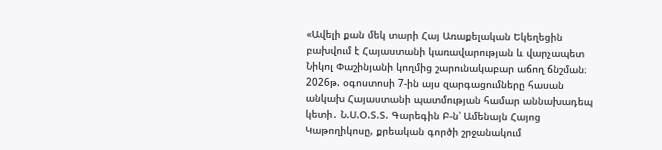«Ավելի քան մեկ տարի Հայ Առաքելական Եկեղեցին բախվում է Հայաստանի կառավարության և վարչապետ Նիկոլ Փաշինյանի կողմից շարունակաբար աճող ճնշման։ 2026թ. օգոստոսի 7-ին այս զարգացումները հասան անկախ Հայաստանի պատմության համար աննախադեպ կետի․ Ն.Ս.Օ.Տ.Տ. Գարեգին Բ-ն՝ Ամենայն Հայոց Կաթողիկոսը, քրեական գործի շրջանակում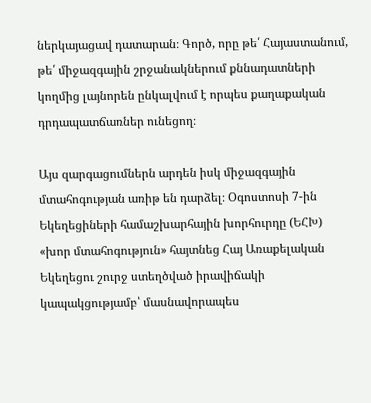ներկայացավ դատարան։ Գործ, որը թե՛ Հայաստանում, թե՛ միջազգային շրջանակներում քննադատների կողմից լայնորեն ընկալվում է որպես քաղաքական դրդապատճառներ ունեցող։

Այս զարգացումներն արդեն իսկ միջազգային մտահոգության առիթ են դարձել։ Օգոստոսի 7-ին Եկեղեցիների համաշխարհային խորհուրդը (ԵՀԽ) «խոր մտահոգություն» հայտնեց Հայ Առաքելական Եկեղեցու շուրջ ստեղծված իրավիճակի կապակցությամբ՝ մասնավորապես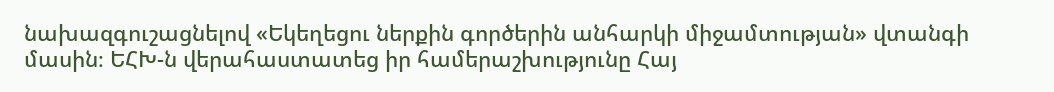նախազգուշացնելով «Եկեղեցու ներքին գործերին անհարկի միջամտության» վտանգի մասին։ ԵՀԽ-ն վերահաստատեց իր համերաշխությունը Հայ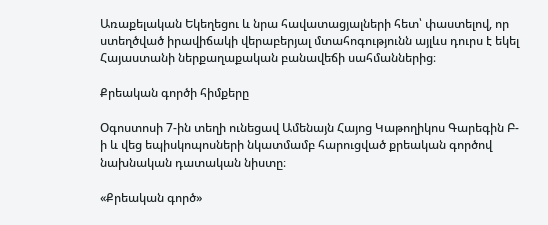Առաքելական Եկեղեցու և նրա հավատացյալների հետ՝ փաստելով, որ ստեղծված իրավիճակի վերաբերյալ մտահոգությունն այլևս դուրս է եկել Հայաստանի ներքաղաքական բանավեճի սահմաններից։

Քրեական գործի հիմքերը

Օգոստոսի 7-ին տեղի ունեցավ Ամենայն Հայոց Կաթողիկոս Գարեգին Բ-ի և վեց եպիսկոպոսների նկատմամբ հարուցված քրեական գործով նախնական դատական նիստը։

«Քրեական գործ»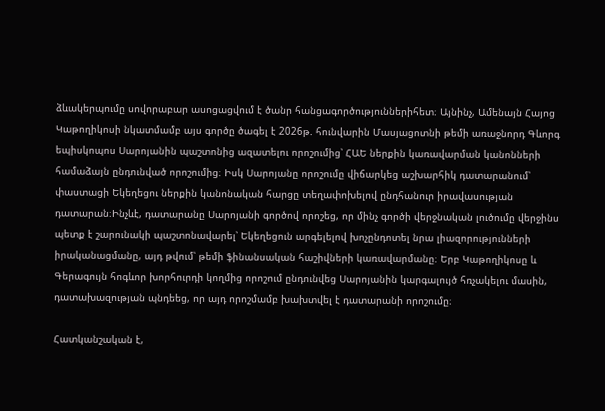ձևակերպումը սովորաբար ասոցացվում է ծանր հանցագործություններիհետ։ Այնինչ, Ամենայն Հայոց Կաթողիկոսի նկատմամբ այս գործը ծագել է 2026թ. հունվարին Մասյացոտնի թեմի առաջնորդ Գևորգ եպիսկոպոս Սարոյանին պաշտոնից ազատելու որոշումից՝ ՀԱԵ ներքին կառավարման կանոնների համաձայն ընդունված որոշումից։ Իսկ Սարոյանը որոշումը վիճարկեց աշխարհիկ դատարանում՝ փաստացի Եկեղեցու ներքին կանոնական հարցը տեղափոխելով ընդհանուր իրավասության դատարան։Ինչևէ, դատարանը Սարոյանի գործով որոշեց, որ մինչ գործի վերջնական լուծումը վերջինս պետք է շարունակի պաշտոնավարել՝ Եկեղեցուն արգելելով խոչընդոտել նրա լիազորությունների իրականացմանը, այդ թվում՝ թեմի ֆինանսական հաշիվների կառավարմանը։ Երբ Կաթողիկոսը և Գերագույն հոգևոր խորհուրդի կողմից որոշում ընդունվեց Սարոյանին կարգալույծ հռչակելու մասին, դատախազության պնդեեց, որ այդ որոշմամբ խախտվել է դատարանի որոշումը։

Հատկանշական է,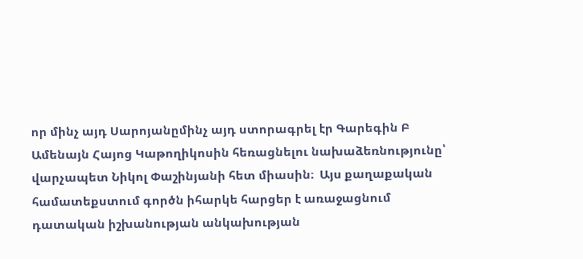որ մինչ այդ Սարոյանըմինչ այդ ստորագրել էր Գարեգին Բ Ամենայն Հայոց Կաթողիկոսին հեռացնելու նախաձեռնությունը՝ վարչապետ Նիկոլ Փաշինյանի հետ միասին։  Այս քաղաքական համատեքստում գործն իհարկե հարցեր է առաջացնում դատական իշխանության անկախության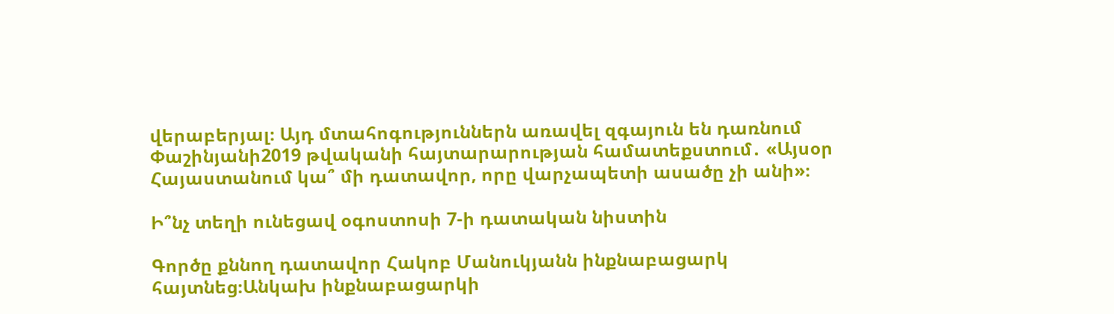վերաբերյալ։ Այդ մտահոգություններն առավել զգայուն են դառնում Փաշինյանի2019 թվականի հայտարարության համատեքստում․ «Այսօր Հայաստանում կա՞ մի դատավոր, որը վարչապետի ասածը չի անի»։

Ի՞նչ տեղի ունեցավ օգոստոսի 7-ի դատական նիստին

Գործը քննող դատավոր Հակոբ Մանուկյանն ինքնաբացարկ հայտնեց։Անկախ ինքնաբացարկի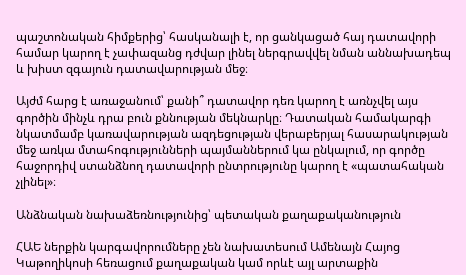պաշտոնական հիմքերից՝ հասկանալի է, որ ցանկացած հայ դատավորի համար կարող է չափազանց դժվար լինել ներգրավվել նման աննախադեպ և խիստ զգայուն դատավարության մեջ։

Այժմ հարց է առաջանում՝ քանի՞ դատավոր դեռ կարող է առնչվել այս գործին մինչև դրա բուն քննության մեկնարկը։ Դատական համակարգի նկատմամբ կառավարության ազդեցության վերաբերյալ հասարակության մեջ առկա մտահոգությունների պայմաններում կա ընկալում, որ գործը հաջորդիվ ստանձնող դատավորի ընտրությունը կարող է «պատահական չլինել»։

Անձնական նախաձեռնությունից՝ պետական քաղաքականություն

ՀԱԵ ներքին կարգավորումները չեն նախատեսում Ամենայն Հայոց Կաթողիկոսի հեռացում քաղաքական կամ որևէ այլ արտաքին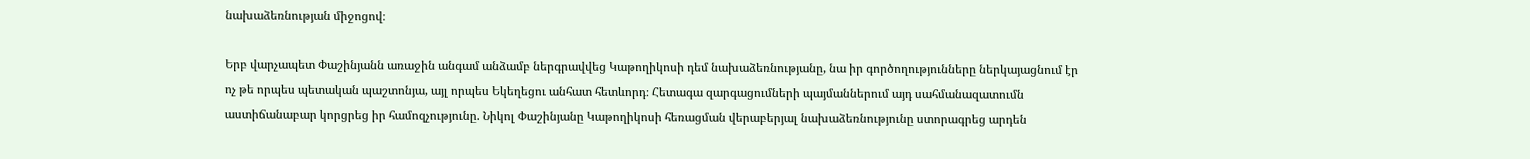նախաձեռնության միջոցով։

Երբ վարչապետ Փաշինյանն առաջին անգամ անձամբ ներգրավվեց Կաթողիկոսի դեմ նախաձեռնությանը, նա իր գործողությունները ներկայացնում էր ոչ թե որպես պետական պաշտոնյա, այլ որպես Եկեղեցու անհատ հետևորդ։ Հետագա զարգացումների պայմաններում այդ սահմանազատումն աստիճանաբար կորցրեց իր համոզչությունը. Նիկոլ Փաշինյանը Կաթողիկոսի հեռացման վերաբերյալ նախաձեռնությունը ստորագրեց արդեն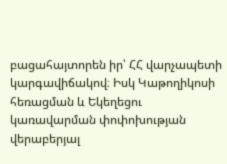բացահայտորեն իր՝ ՀՀ վարչապետի կարգավիճակով։ Իսկ Կաթողիկոսի հեռացման և Եկեղեցու կառավարման փոփոխության վերաբերյալ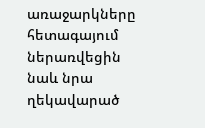առաջարկները հետագայում ներառվեցին նաև նրա ղեկավարած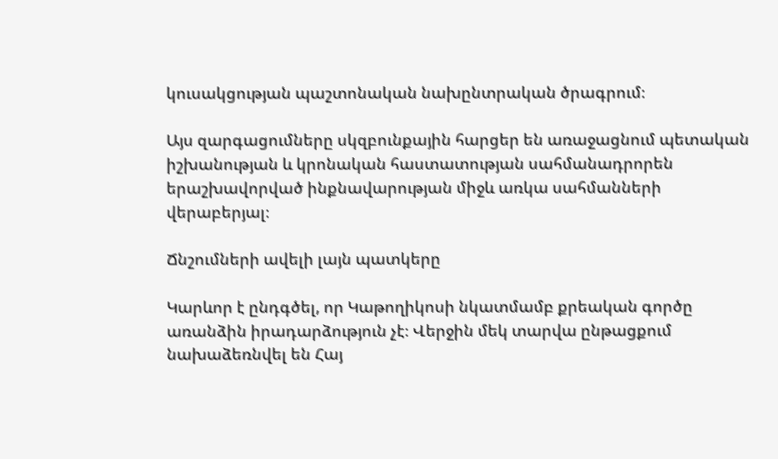կուսակցության պաշտոնական նախընտրական ծրագրում։

Այս զարգացումները սկզբունքային հարցեր են առաջացնում պետական իշխանության և կրոնական հաստատության սահմանադրորեն երաշխավորված ինքնավարության միջև առկա սահմանների վերաբերյալ։

Ճնշումների ավելի լայն պատկերը

Կարևոր է ընդգծել, որ Կաթողիկոսի նկատմամբ քրեական գործը առանձին իրադարձություն չէ։ Վերջին մեկ տարվա ընթացքում նախաձեռնվել են Հայ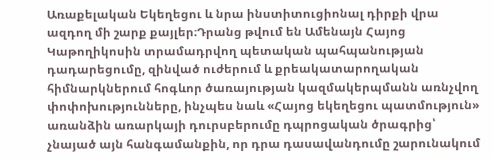Առաքելական Եկեղեցու և նրա ինստիտուցիոնալ դիրքի վրա ազդող մի շարք քայլեր։Դրանց թվում են Ամենայն Հայոց Կաթողիկոսին տրամադրվող պետական պահպանության դադարեցումը, զինված ուժերում և քրեակատարողական հիմնարկներում հոգևոր ծառայության կազմակերպմանն առնչվող փոփոխությունները, ինչպես նաև «Հայոց եկեղեցու պատմություն» առանձին առարկայի դուրսբերումը դպրոցական ծրագրից՝ չնայած այն հանգամանքին, որ դրա դասավանդումը շարունակում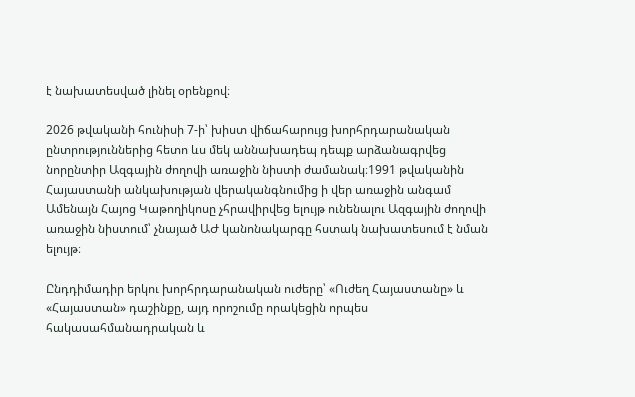է նախատեսված լինել օրենքով։

2026 թվականի հունիսի 7-ի՝ խիստ վիճահարույց խորհրդարանական ընտրություններից հետո ևս մեկ աննախադեպ դեպք արձանագրվեց նորընտիր Ազգային ժողովի առաջին նիստի ժամանակ։1991 թվականին Հայաստանի անկախության վերականգնումից ի վեր առաջին անգամ Ամենայն Հայոց Կաթողիկոսը չհրավիրվեց ելույթ ունենալու Ազգային ժողովի առաջին նիստում՝ չնայած ԱԺ կանոնակարգը հստակ նախատեսում է նման ելույթ։

Ընդդիմադիր երկու խորհրդարանական ուժերը՝ «Ուժեղ Հայաստանը» և «Հայաստան» դաշինքը, այդ որոշումը որակեցին որպես հակասահմանադրական և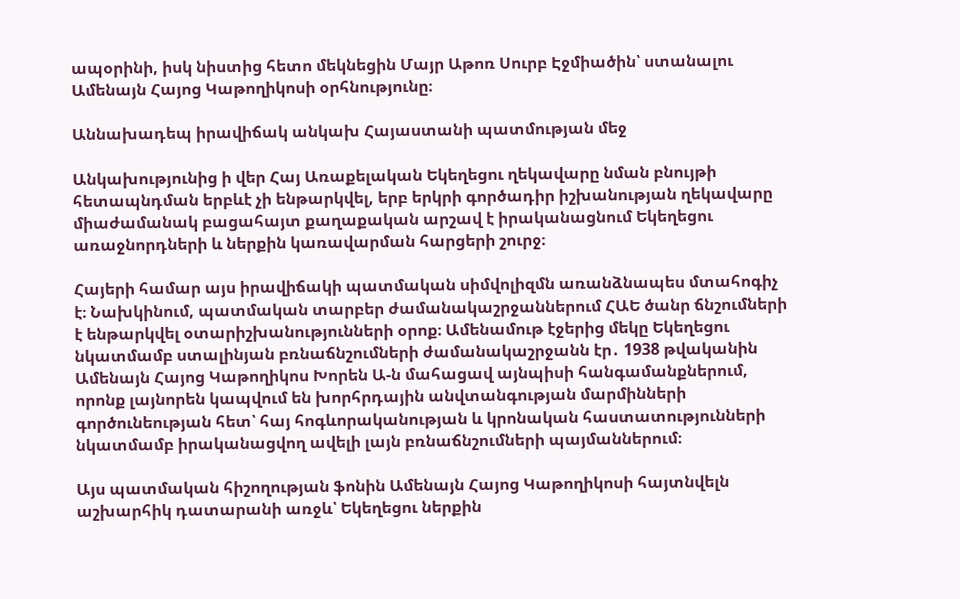ապօրինի, իսկ նիստից հետո մեկնեցին Մայր Աթոռ Սուրբ Էջմիածին՝ ստանալու Ամենայն Հայոց Կաթողիկոսի օրհնությունը։

Աննախադեպ իրավիճակ անկախ Հայաստանի պատմության մեջ

Անկախությունից ի վեր Հայ Առաքելական Եկեղեցու ղեկավարը նման բնույթի հետապնդման երբևէ չի ենթարկվել, երբ երկրի գործադիր իշխանության ղեկավարը միաժամանակ բացահայտ քաղաքական արշավ է իրականացնում Եկեղեցու առաջնորդների և ներքին կառավարման հարցերի շուրջ։

Հայերի համար այս իրավիճակի պատմական սիմվոլիզմն առանձնապես մտահոգիչ է։ Նախկինում, պատմական տարբեր ժամանակաշրջաններում ՀԱԵ ծանր ճնշումների է ենթարկվել օտարիշխանությունների օրոք։ Ամենամութ էջերից մեկը Եկեղեցու նկատմամբ ստալինյան բռնաճնշումների ժամանակաշրջանն էր․ 1938 թվականին Ամենայն Հայոց Կաթողիկոս Խորեն Ա-ն մահացավ այնպիսի հանգամանքներում, որոնք լայնորեն կապվում են խորհրդային անվտանգության մարմինների գործունեության հետ՝ հայ հոգևորականության և կրոնական հաստատությունների նկատմամբ իրականացվող ավելի լայն բռնաճնշումների պայմաններում։

Այս պատմական հիշողության ֆոնին Ամենայն Հայոց Կաթողիկոսի հայտնվելն աշխարհիկ դատարանի առջև՝ Եկեղեցու ներքին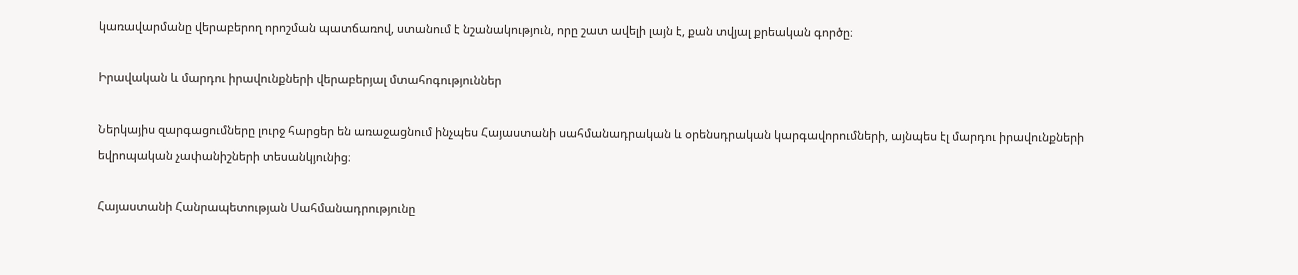կառավարմանը վերաբերող որոշման պատճառով, ստանում է նշանակություն, որը շատ ավելի լայն է, քան տվյալ քրեական գործը։

Իրավական և մարդու իրավունքների վերաբերյալ մտահոգություններ

Ներկայիս զարգացումները լուրջ հարցեր են առաջացնում ինչպես Հայաստանի սահմանադրական և օրենսդրական կարգավորումների, այնպես էլ մարդու իրավունքների եվրոպական չափանիշների տեսանկյունից։

Հայաստանի Հանրապետության Սահմանադրությունը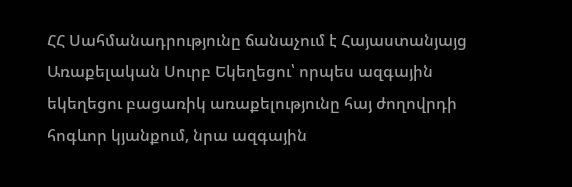ՀՀ Սահմանադրությունը ճանաչում է Հայաստանյայց Առաքելական Սուրբ Եկեղեցու՝ որպես ազգային եկեղեցու բացառիկ առաքելությունը հայ ժողովրդի հոգևոր կյանքում, նրա ազգային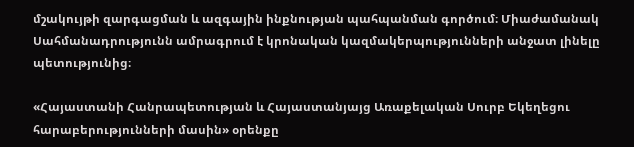մշակույթի զարգացման և ազգային ինքնության պահպանման գործում։ Միաժամանակ Սահմանադրությունն ամրագրում է կրոնական կազմակերպությունների անջատ լինելը պետությունից։

«Հայաստանի Հանրապետության և Հայաստանյայց Առաքելական Սուրբ Եկեղեցու հարաբերությունների մասին» օրենքը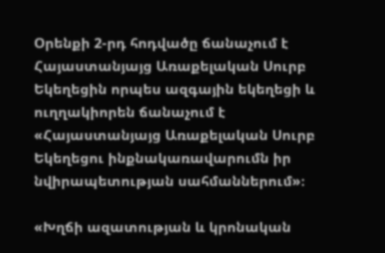Օրենքի 2-րդ հոդվածը ճանաչում է Հայաստանյայց Առաքելական Սուրբ Եկեղեցին որպես ազգային եկեղեցի և ուղղակիորեն ճանաչում է «Հայաստանյայց Առաքելական Սուրբ Եկեղեցու ինքնակառավարումն իր նվիրապետության սահմաններում»։

«Խղճի ազատության և կրոնական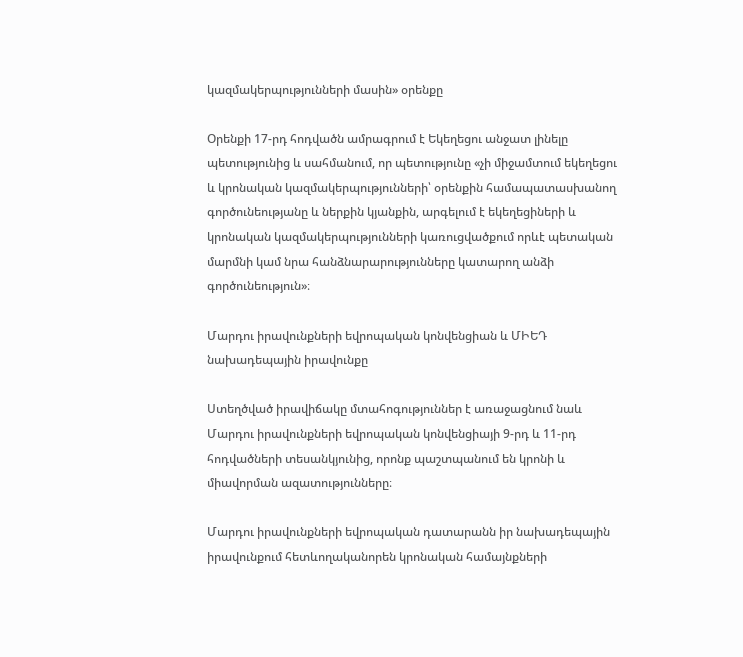կազմակերպությունների մասին» օրենքը

Օրենքի 17-րդ հոդվածն ամրագրում է Եկեղեցու անջատ լինելը պետությունից և սահմանում, որ պետությունը «չի միջամտում եկեղեցու և կրոնական կազմակերպությունների՝ օրենքին համապատասխանող գործունեությանը և ներքին կյանքին, արգելում է եկեղեցիների և կրոնական կազմակերպությունների կառուցվածքում որևէ պետական մարմնի կամ նրա հանձնարարությունները կատարող անձի գործունեություն»։

Մարդու իրավունքների եվրոպական կոնվենցիան և ՄԻԵԴ նախադեպային իրավունքը

Ստեղծված իրավիճակը մտահոգություններ է առաջացնում նաև Մարդու իրավունքների եվրոպական կոնվենցիայի 9-րդ և 11-րդ հոդվածների տեսանկյունից, որոնք պաշտպանում են կրոնի և միավորման ազատությունները։

Մարդու իրավունքների եվրոպական դատարանն իր նախադեպային իրավունքում հետևողականորեն կրոնական համայնքների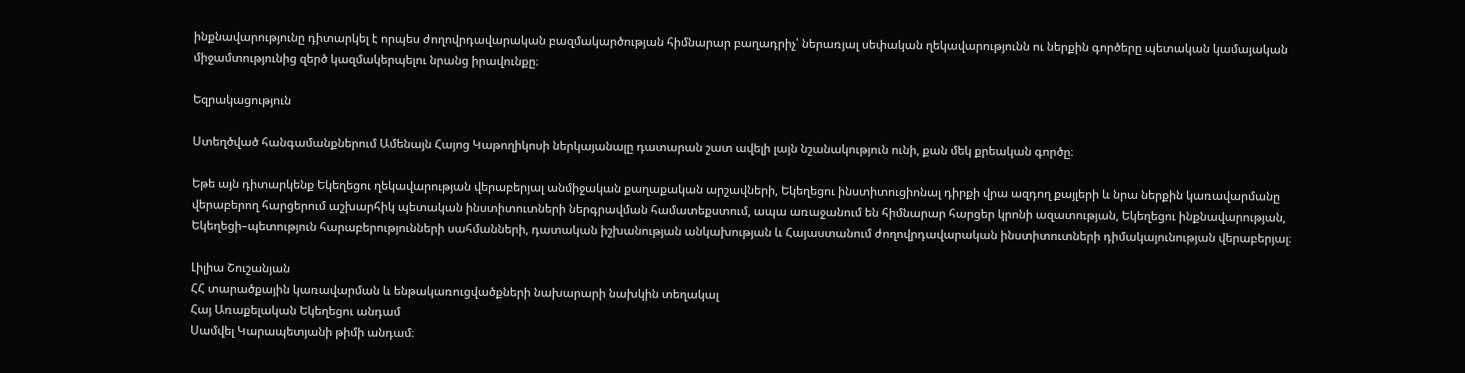ինքնավարությունը դիտարկել է որպես ժողովրդավարական բազմակարծության հիմնարար բաղադրիչ՝ ներառյալ սեփական ղեկավարությունն ու ներքին գործերը պետական կամայական միջամտությունից զերծ կազմակերպելու նրանց իրավունքը։

Եզրակացություն

Ստեղծված հանգամանքներում Ամենայն Հայոց Կաթողիկոսի ներկայանալը դատարան շատ ավելի լայն նշանակություն ունի, քան մեկ քրեական գործը։

Եթե այն դիտարկենք Եկեղեցու ղեկավարության վերաբերյալ անմիջական քաղաքական արշավների, Եկեղեցու ինստիտուցիոնալ դիրքի վրա ազդող քայլերի և նրա ներքին կառավարմանը վերաբերող հարցերում աշխարհիկ պետական ինստիտուտների ներգրավման համատեքստում, ապա առաջանում են հիմնարար հարցեր կրոնի ազատության, Եկեղեցու ինքնավարության, Եկեղեցի–պետություն հարաբերությունների սահմանների, դատական իշխանության անկախության և Հայաստանում ժողովրդավարական ինստիտուտների դիմակայունության վերաբերյալ։

Լիլիա Շուշանյան
ՀՀ տարածքային կառավարման և ենթակառուցվածքների նախարարի նախկին տեղակալ
Հայ Առաքելական Եկեղեցու անդամ
Սամվել Կարապետյանի թիմի անդամ։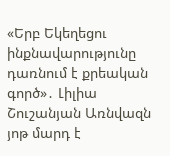«Երբ Եկեղեցու ինքնավարությունը դառնում է քրեական գործ»․ Լիլիա Շուշանյան Առնվազն յոթ մարդ է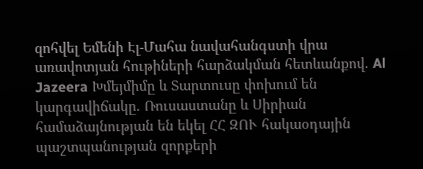զոհվել Եմենի Էլ-Մահա նավահանգստի վրա առավոտյան հութիների հարձակման հետևանքով. Al Jazeera Խմեյմիմը և Տարտուսը փոխում են կարգավիճակը. Ռուսաստանը և Սիրիան համաձայնության են եկել ՀՀ ԶՈՒ հակաօդային պաշտպանության զորքերի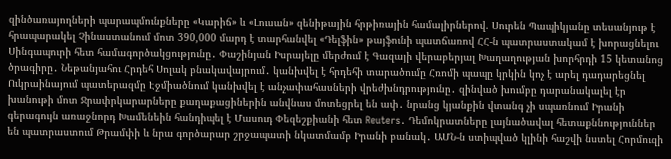զինծառայողների պարապմունքները «Կարիճ» և «Լուսան» զենիթային հրթիռային համալիրներով. Սուրեն Պապիկյանը տեսանյութ է հրապարակել Չինաստանում մոտ 390,000 մարդ է տարհանվել «Դելֆին» թայֆունի պատճառով ՀՀ-ն պատրաստակամ է խորացնելու Սինգապուրի հետ համագործակցությունը․ Փաշինյան Իսրայելը մերժում է Գազայի վերաբերյալ Խաղաղության խորհրդի 15 կետանոց ծրագիրը․ Նեթանյահու Հրդեհ Սոլակ բնակավայրում․ կանխվել է հրդեհի տարածումը Հռոմի պապը կրկին կոչ է արել դադարեցնել Ուկրաինայում պատերազմը Էջմիածնում կանխվել է անչափահասների վրեժխնդրությունը․ զինված խումբը դարանակալել էր խանութի մոտ Ջրափրկարարները քաղաքացիներին անվնաս մոտեցրել են ափ․ նրանց կյանքին վտանգ չի սպառնում Իրանի գերագույն առաջնորդ Խամենեին հանդիպել է Մասուդ Փեզեշքիանի հետ Reuters․ Դեմոկրատները լայնածավալ հետաքննություններ են պատրաստում Թրամփի և նրա գործարար շրջապատի նկատմամբ Իրանի բանակ․ ԱՄՆ-ն ստիպված կլինի հաշվի նստել Հորմուզի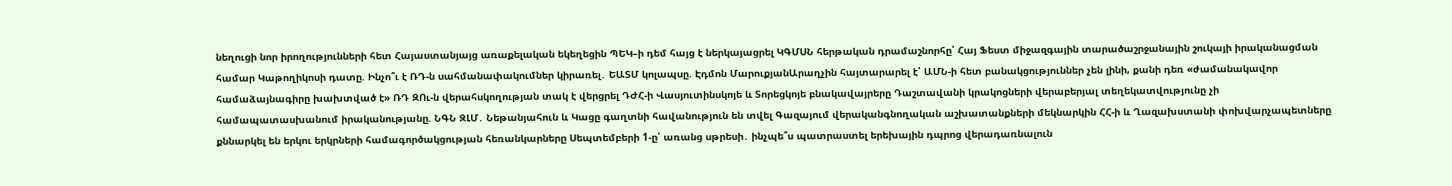նեղուցի նոր իրողությունների հետ Հայաստանյայց առաքելական եկեղեցին ՊԵԿ–ի դեմ հայց է ներկայացրել ԿԳՄՍՆ հերթական դրամաշնորհը՝ Հայ Ֆեստ միջազգային տարածաշրջանային շուկայի իրականացման համար Կաթողիկոսի դատը. Ինչո՞ւ է ՌԴ-ն սահմանափակումներ կիրառել․ ԵԱՏՄ կոլապսը. Էդմոն ՄարուքյանԱրաղչին հայտարարել է՝ ԱՄՆ-ի հետ բանակցություններ չեն լինի, քանի դեռ «ժամանակավոր համաձայնագիրը խախտված է» ՌԴ ԶՈւ-ն վերահսկողության տակ է վերցրել ԴԺՀ-ի Վասյուտինսկոյե և Տորեցկոյե բնակավայրերը Դաշտավանի կրակոցների վերաբերյալ տեղեկատվությունը չի համապատասխանում իրականությանը. ՆԳՆ ԶԼՄ․ Նեթանյահուն և Կացը գաղտնի հավանություն են տվել Գազայում վերականգնողական աշխատանքների մեկնարկին ՀՀ-ի և Ղազախստանի փոխվարչապետները քննարկել են երկու երկրների համագործակցության հեռանկարները Սեպտեմբերի 1-ը՝ առանց սթրեսի․ ինչպե՞ս պատրաստել երեխային դպրոց վերադառնալուն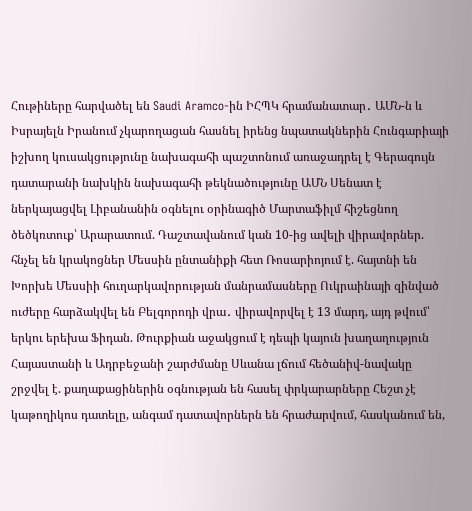Հութիները հարվածել են Saudi Aramco-ին ԻՀՊԿ հրամանատար․ ԱՄՆ-ն և Իսրայելն Իրանում չկարողացան հասնել իրենց նպատակներին Հունգարիայի իշխող կուսակցությունը նախագահի պաշտոնում առաջադրել է Գերագույն դատարանի նախկին նախագահի թեկնածությունը ԱՄՆ Սենատ է ներկայացվել Լիբանանին օգնելու օրինագիծ Մարտաֆիլմ հիշեցնող ծեծկռտուք՝ Արարատում. Դաշտավանում կան 10-ից ավելի վիրավորներ. հնչել են կրակոցներ Մեսսին ընտանիքի հետ Ռոսարիոյում է. հայտնի են Խորխե Մեսսիի հուղարկավորության մանրամասները Ուկրաինայի զինված ուժերը հարձակվել են Բելգորոդի վրա․ վիրավորվել է 13 մարդ, այդ թվում՝ երկու երեխա Ֆիդան. Թուրքիան աջակցում է դեպի կայուն խաղաղություն Հայաստանի և Ադրբեջանի շարժմանը Սևանա լճում հեծանիվ-նավակը շրջվել է. քաղաքացիներին օգնության են հասել փրկարարները Հեշտ չէ կաթողիկոս դատելը, անգամ դատավորներն են հրաժարվում, հասկանում են,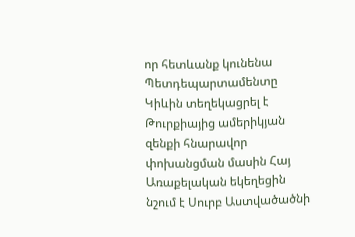որ հետևանք կունենա Պետդեպարտամենտը Կիևին տեղեկացրել է Թուրքիայից ամերիկյան զենքի հնարավոր փոխանցման մասին Հայ Առաքելական եկեղեցին նշում է Սուրբ Աստվածածնի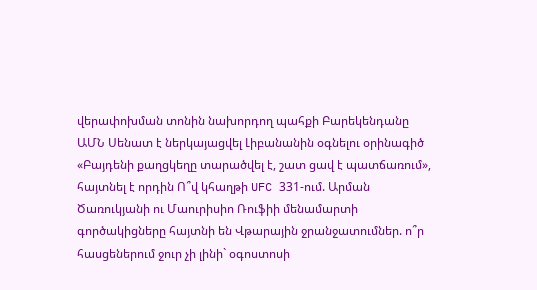վերափոխման տոնին նախորդող պահքի Բարեկենդանը ԱՄՆ Սենատ է ներկայացվել Լիբանանին օգնելու օրինագիծ «Բայդենի քաղցկեղը տարածվել է, շատ ցավ է պատճառում», հայտնել է որդին Ո՞վ կհաղթի UFC 331-ում. Արման Ծառուկյանի ու Մաուրիսիո Ռուֆիի մենամարտի գործակիցները հայտնի են Վթարային ջրանջատումներ. ո՞ր հասցեներում ջուր չի լինի` օգոստոսի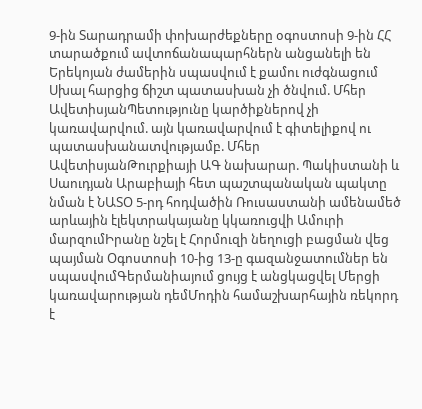9-ին Տարադրամի փոխարժեքները օգոստոսի 9-ին ՀՀ տարածքում ավտոճանապարհներն անցանելի են Երեկոյան ժամերին սպասվում է քամու ուժգնացում Սխալ հարցից ճիշտ պատասխան չի ծնվում. Մհեր ԱվետիսյանՊետությունը կարծիքներով չի կառավարվում. այն կառավարվում է գիտելիքով ու պատասխանատվությամբ. Մհեր ԱվետիսյանԹուրքիայի ԱԳ նախարար. Պակիստանի և Սաուդյան Արաբիայի հետ պաշտպանական պակտը նման է ՆԱՏՕ 5-րդ հոդվածին Ռուսաստանի ամենամեծ արևային էլեկտրակայանը կկառուցվի Ամուրի մարզումԻրանը նշել է Հորմուզի նեղուցի բացման վեց պայման Օգոստոսի 10-ից 13-ը գազանջատումներ են սպասվումԳերմանիայում ցույց է անցկացվել Մերցի կառավարության դեմՄոդին համաշխարհային ռեկորդ է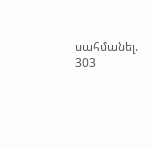սահմանել. 303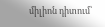միլիոն դիտում՝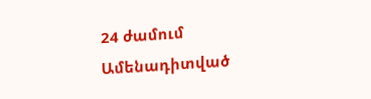24 ժամում
Ամենադիտված